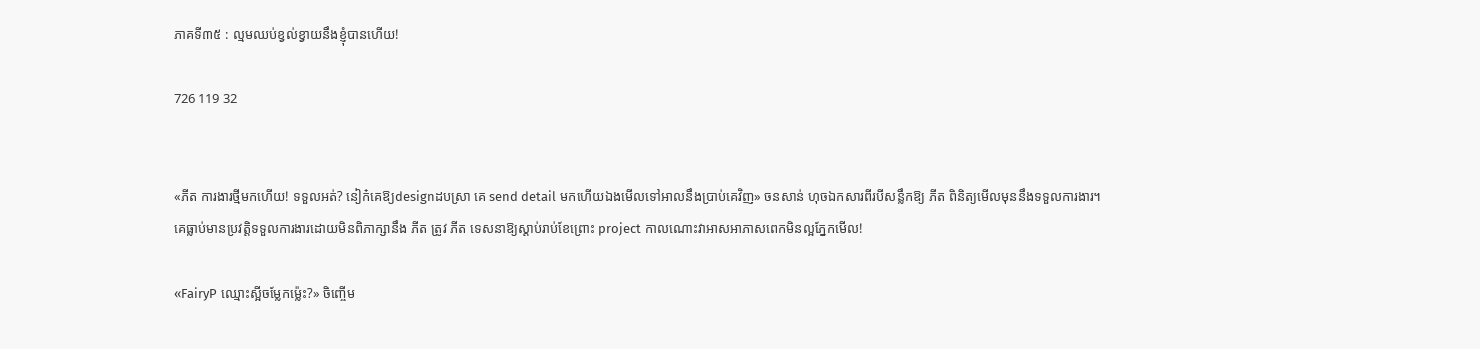ភាគទី៣៥ : ល្មមឈប់ខ្វល់ខ្វាយនឹងខ្ញុំបានហើយ!

726 119 32


«ភីត ការងារថ្មីមកហើយ! ទទួលអត់? នៀក៎គេឱ្យdesignដបស្រា គេ send detail មកហើយឯងមើលទៅអាលនឹងប្រាប់គេវិញ» ចនសាន់ ហុចឯកសារពីរបីសន្លឹកឱ្យ ភីត ពិនិត្យមើលមុននឹងទទួលការងារ។ គេធ្លាប់មានប្រវត្តិទទួលការងារដោយមិនពិភាក្សានឹង ភីត ត្រូវ ភីត ទេសនាឱ្យស្ដាប់រាប់ខែព្រោះ project កាលណោះវាអាសអាភាសពេកមិនល្អភ្នែកមើល!

«FairyP ឈ្មោះស្អីចម្លែកម្ល៉េះ?» ចិញ្ចើម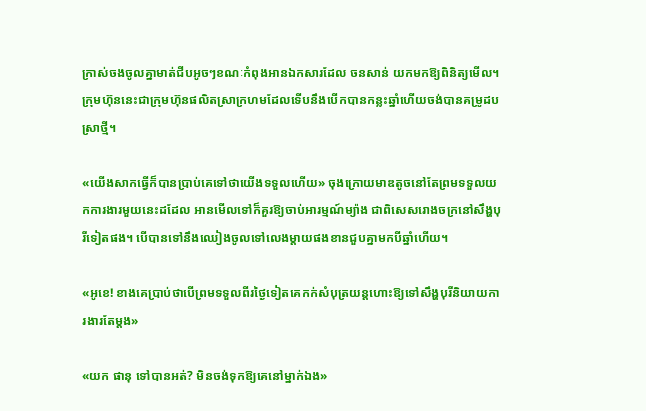ក្រាស់ចងចូលគ្នាមាត់ជីបអូចៗខណៈកំពុងអានឯកសារដែល ចនសាន់ យកមកឱ្យពិនិត្យមើល។ ក្រុមហ៊ុននេះជាក្រុមហ៊ុនផលិតស្រាក្រហមដែលទើបនឹងបើកបានកន្លះឆ្នាំហើយចង់បានគម្រូដបស្រាថ្មី។

«យើងសាកធ្វើក៏បានប្រាប់គេទៅថាយើងទទួលហើយ» ចុងក្រោយមាឌតូចនៅតែព្រមទទួលយកការងារមួយនេះដដែល អានមើលទៅក៏គួរឱ្យចាប់អារម្មណ៍ម្យ៉ាង ជាពិសេសរោងចក្រនៅសឹង្ហបុរីទៀតផង។ បើបានទៅនឹងឈៀងចូលទៅលេងម្ដាយផងខានជួបគ្នាមកបីឆ្នាំហើយ។

«អូខេ! ខាងគេប្រាប់ថាបើព្រមទទួលពីរថ្ងៃទៀតគេកក់សំបុត្រយន្តហោះឱ្យទៅសឹង្ហបុរីនិយាយការងារតែម្ដង»

«យក ផានុ ទៅបានអត់? មិនចង់ទុកឱ្យគេនៅម្នាក់ឯង»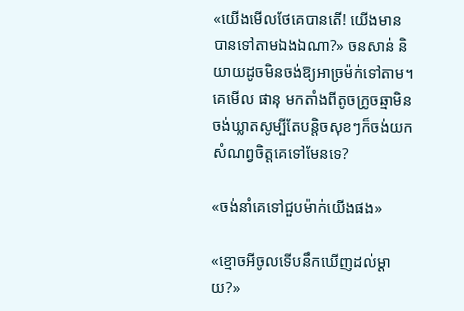«យើងមើលថែគេបានតើ! យើងមានបានទៅតាមឯងឯណា?» ចនសាន់ និយាយដូចមិនចង់ឱ្យអាច្រម៉ក់ទៅតាម។ គេមើល ផានុ មកតាំងពីតូចក្រូចឆ្មាមិនចង់ឃ្លាតសូម្បីតែបន្តិចសុខៗក៏ចង់យកសំណព្វចិត្តគេទៅមែនទេ?

«ចង់នាំគេទៅជួបម៉ាក់យើងផង»

«ខ្មោចអីចូលទើបនឹកឃើញដល់ម្ដាយ?»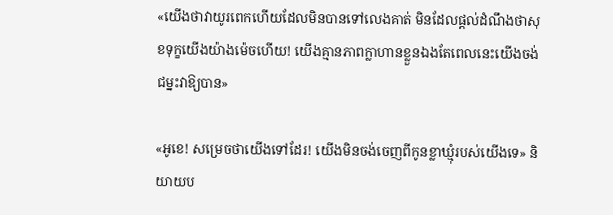«យើងថាវាយូរពេកហើយដែលមិនបានទៅលេងគាត់ មិនដែលផ្ដល់ដំណឹងថាសុខទុក្ខយើងយ៉ាងម៉េចហើយ! យើងគ្មានភាពក្លាហានខ្លួនឯងតែពេលនេះយើងចង់ជម្នះវាឱ្យបាន»

«អូខេ! សម្រេចថាយើងទៅដែរ! យើងមិនចង់ចេញពីកូនខ្លាឃ្មុំរបស់យើងទេ» និយាយប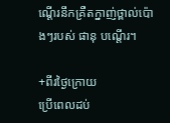ណ្ដើរនឹកគ្រឺតក្នាញ់ថ្ពាល់ប៉ោងៗរបស់ ផានុ បណ្ដើរ។

+ពីរថ្ងៃក្រោយ
ប្រើពេលដប់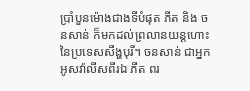ប្រាំបួនម៉ោងជាងទីបំផុត ភីត និង ចនសាន់ ក៏មកដល់ព្រលានយន្តហោះនៃប្រទេសសឹង្ហបុរី។ ចនសាន់ ជាអ្នកអូសវ៉ាលីសពីរឯ ភីត ពរ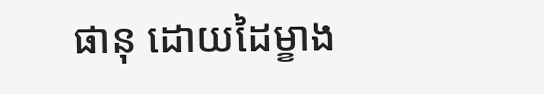ផានុ ដោយដៃម្ខាង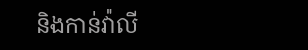និងកាន់វ៉ាលី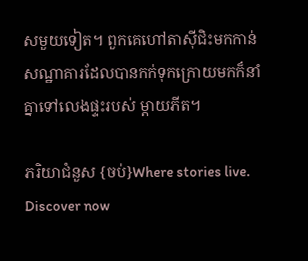សមួយទៀត។ ពួកគេហៅតាស៊ីជិះមកកាន់សណ្ឋាគារដែលបានកក់ទុកក្រោយមកក៏នាំគ្នាទៅលេងផ្ទះរបស់ ម្ដាយភីត។

ភរិយាជំនួស {ចប់}Where stories live. Discover now